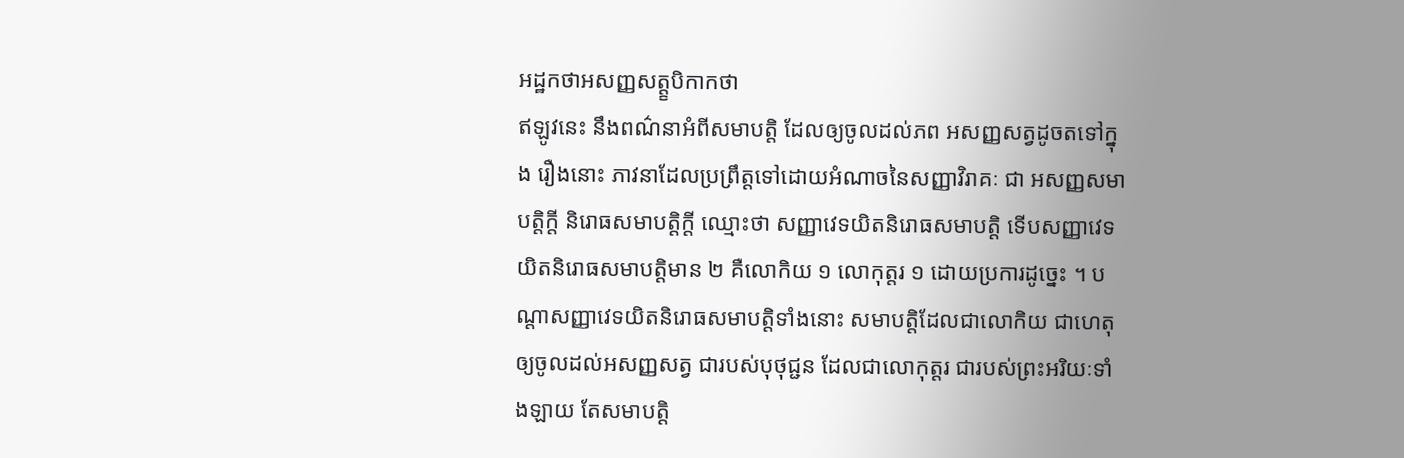អដ្ឋកថាអសញ្ញសត្ត្ខបិកាកថា
ឥឡូវនេះ នឹងពណ៌នាអំពីសមាបត្តិ ដែលឲ្យចូលដល់ភព អសញ្ញសត្វដូចតទៅក្នុង រឿងនោះ ភាវនាដែលប្រព្រឹត្តទៅដោយអំណាចនៃសញ្ញាវិរាគៈ ជា អសញ្ញសមាបត្តិក្តី និរោធសមាបត្តិក្តី ឈ្មោះថា សញ្ញាវេទយិតនិរោធសមាបត្តិ ទើបសញ្ញាវេទយិតនិរោធសមាបត្តិមាន ២ គឺលោកិយ ១ លោកុត្តរ ១ ដោយប្រការដូច្នេះ ។ បណ្តាសញ្ញាវេទយិតនិរោធសមាបត្តិទាំងនោះ សមាបត្តិដែលជាលោកិយ ជាហេតុឲ្យចូលដល់អសញ្ញសត្វ ជារបស់បុថុជ្ជន ដែលជាលោកុត្តរ ជារបស់ព្រះអរិយៈទាំងឡាយ តែសមាបត្តិ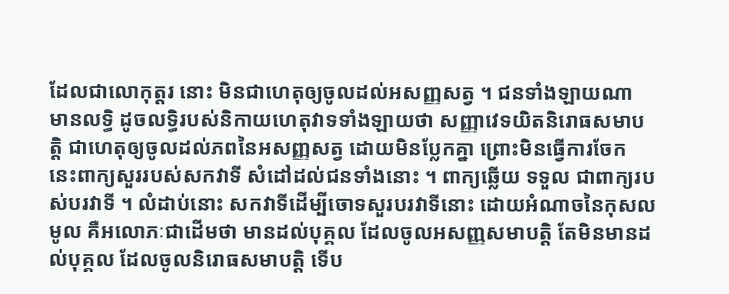ដែលជាលោកុត្តរ នោះ មិនជាហេតុឲ្យចូលដល់អសញ្ញសត្វ ។ ជនទាំងឡាយណា មានលទ្ធិ ដូចលទ្ធិរបស់និកាយហេតុវាទទាំងឡាយថា សញ្ញាវេទយិតនិរោធសមាបត្តិ ជាហេតុឲ្យចូលដល់ភពនៃអសញ្ញសត្វ ដោយមិនប្លែកគ្នា ព្រោះមិនធ្វើការចែក នេះពាក្យសួររបស់សកវាទី សំដៅដល់ជនទាំងនោះ ។ ពាក្យឆ្លើយ ទទួល ជាពាក្យរបស់បរវាទី ។ លំដាប់នោះ សកវាទីដើម្បីចោទសួរបរវាទីនោះ ដោយអំណាចនៃកុសលមូល គឺអលោភៈជាដើមថា មានដល់បុគ្គល ដែលចូលអសញ្ញសមាបត្តិ តែមិនមានដល់បុគ្គល ដែលចូលនិរោធសមាបត្តិ ទើប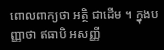ពោលពាក្យថា អត្ថិ ជាដើម ។ ក្នុងបញ្ញាថា ឥធាបិ អសញ្ញី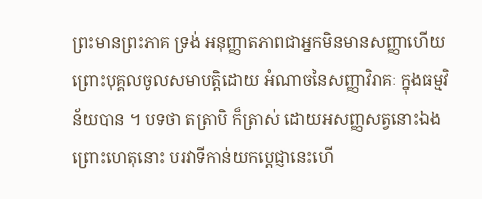ព្រះមានព្រះភាគ ទ្រង់ អនុញ្ញាតភាពជាអ្នកមិនមានសញ្ញាហើយ ព្រោះបុគ្គលចូលសមាបត្តិដោយ អំណាចនៃសញ្ញាវិរាគៈ ក្នុងធម្មវិន័យបាន ។ បទថា តត្រាបិ ក៏ត្រាស់ ដោយអសញ្ញសត្វនោះឯង ព្រោះហេតុនោះ បរវាទីកាន់យកប្តេជ្ញានេះហើ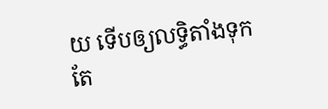យ ទើបឲ្យលទ្ធិតាំងទុក តែ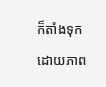ក៏តាំងទុកដោយភាព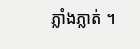ភ្លាំងភ្លាត់ ។